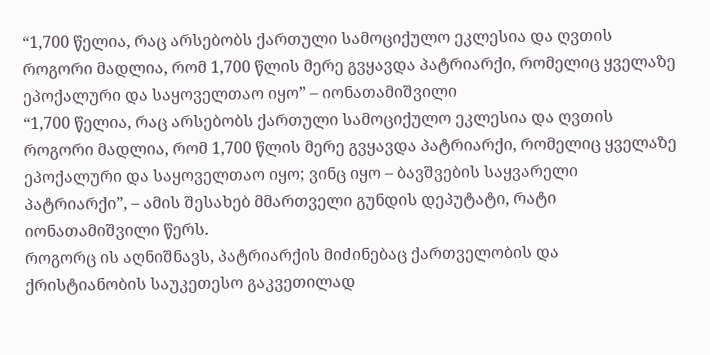“1,700 წელია, რაც არსებობს ქართული სამოციქულო ეკლესია და ღვთის როგორი მადლია, რომ 1,700 წლის მერე გვყავდა პატრიარქი, რომელიც ყველაზე ეპოქალური და საყოველთაო იყო” – იონათამიშვილი
“1,700 წელია, რაც არსებობს ქართული სამოციქულო ეკლესია და ღვთის როგორი მადლია, რომ 1,700 წლის მერე გვყავდა პატრიარქი, რომელიც ყველაზე ეპოქალური და საყოველთაო იყო; ვინც იყო – ბავშვების საყვარელი პატრიარქი”, – ამის შესახებ მმართველი გუნდის დეპუტატი, რატი იონათამიშვილი წერს.
როგორც ის აღნიშნავს, პატრიარქის მიძინებაც ქართველობის და ქრისტიანობის საუკეთესო გაკვეთილად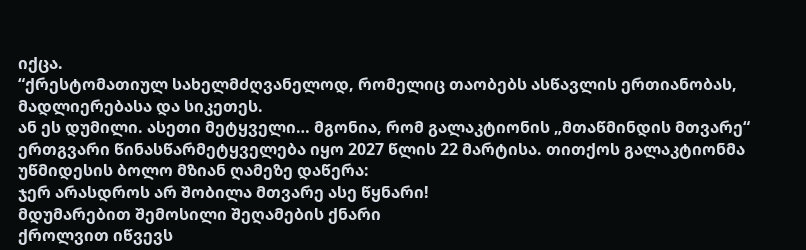იქცა.
“ქრესტომათიულ სახელმძღვანელოდ, რომელიც თაობებს ასწავლის ერთიანობას, მადლიერებასა და სიკეთეს.
ან ეს დუმილი. ასეთი მეტყველი… მგონია, რომ გალაკტიონის „მთაწმინდის მთვარე“ ერთგვარი წინასწარმეტყველება იყო 2027 წლის 22 მარტისა. თითქოს გალაკტიონმა უწმიდესის ბოლო მზიან ღამეზე დაწერა:
ჯერ არასდროს არ შობილა მთვარე ასე წყნარი!
მდუმარებით შემოსილი შეღამების ქნარი
ქროლვით იწვევს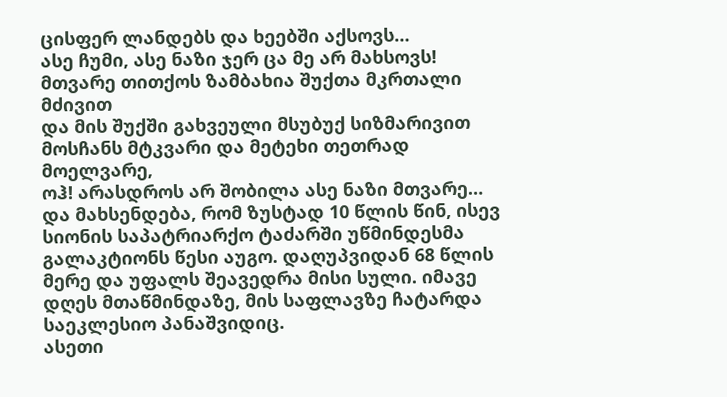ცისფერ ლანდებს და ხეებში აქსოვს…
ასე ჩუმი, ასე ნაზი ჯერ ცა მე არ მახსოვს!
მთვარე თითქოს ზამბახია შუქთა მკრთალი მძივით
და მის შუქში გახვეული მსუბუქ სიზმარივით
მოსჩანს მტკვარი და მეტეხი თეთრად მოელვარე,
ოჰ! არასდროს არ შობილა ასე ნაზი მთვარე…
და მახსენდება, რომ ზუსტად 10 წლის წინ, ისევ სიონის საპატრიარქო ტაძარში უწმინდესმა გალაკტიონს წესი აუგო. დაღუპვიდან 68 წლის მერე და უფალს შეავედრა მისი სული. იმავე დღეს მთაწმინდაზე, მის საფლავზე ჩატარდა საეკლესიო პანაშვიდიც.
ასეთი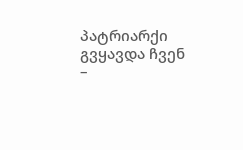პატრიარქი გვყავდა ჩვენ –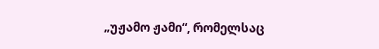„უჟამო ჟამი“, რომელსაც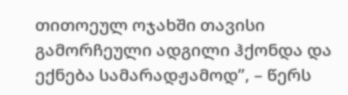თითოეულ ოჯახში თავისი გამორჩეული ადგილი ჰქონდა და ექნება სამარადჟამოდ”, – წერს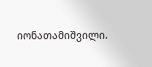იონათამიშვილი.